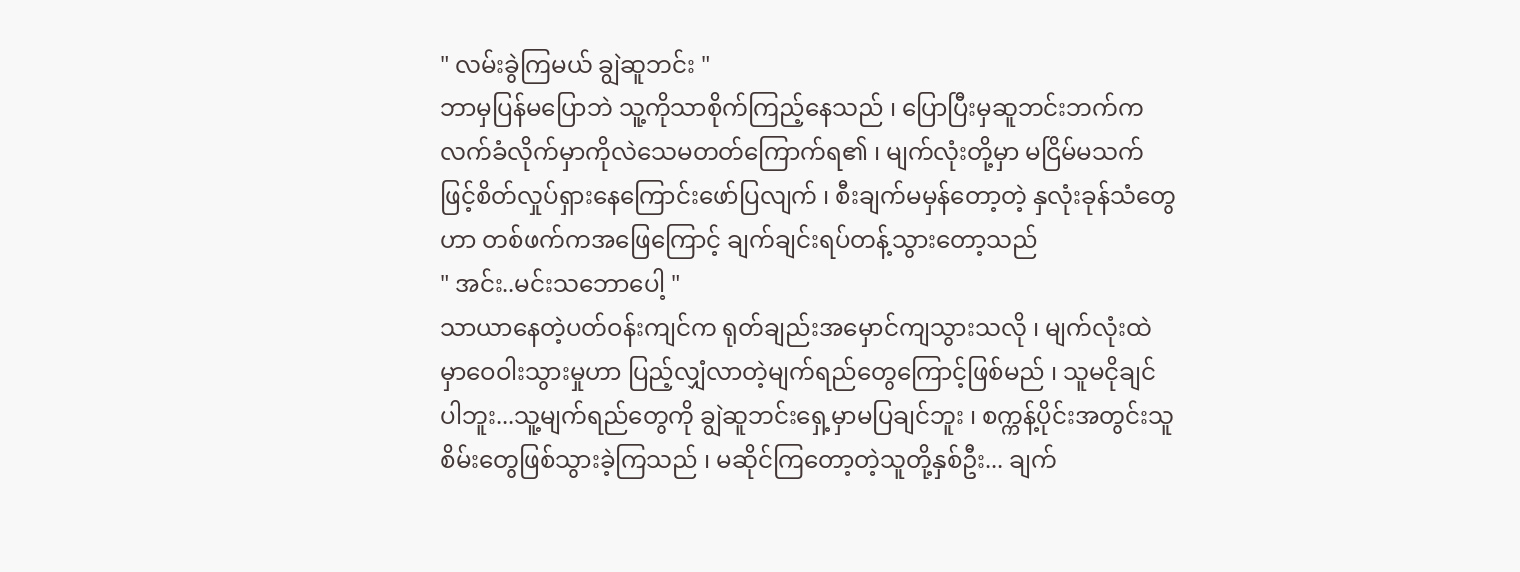" လမ်းခွဲကြမယ် ချွဲဆူဘင်း "
ဘာမှပြန်မပြောဘဲ သူ့ကိုသာစိုက်ကြည့်နေသည် ၊ ပြောပြီးမှဆူဘင်းဘက်က လက်ခံလိုက်မှာကိုလဲသေမတတ်ကြောက်ရ၏ ၊ မျက်လုံးတို့မှာ မငြိမ်မသက်ဖြင့်စိတ်လှုပ်ရှားနေကြောင်းဖော်ပြလျက် ၊ စီးချက်မမှန်တော့တဲ့ နှလုံးခုန်သံတွေဟာ တစ်ဖက်ကအဖြေကြောင့် ချက်ချင်းရပ်တန့်သွားတော့သည်
" အင်း..မင်းသဘောပေါ့ "
သာယာနေတဲ့ပတ်ဝန်းကျင်က ရုတ်ချည်းအမှောင်ကျသွားသလို ၊ မျက်လုံးထဲမှာဝေဝါးသွားမှုဟာ ပြည့်လျှံလာတဲ့မျက်ရည်တွေကြောင့်ဖြစ်မည် ၊ သူမငိုချင်ပါဘူး...သူ့မျက်ရည်တွေကို ချွဲဆူဘင်းရှေ့မှာမပြချင်ဘူး ၊ စက္ကန့်ပိုင်းအတွင်းသူစိမ်းတွေဖြစ်သွားခဲ့ကြသည် ၊ မဆိုင်ကြတော့တဲ့သူတို့နှစ်ဦး... ချက်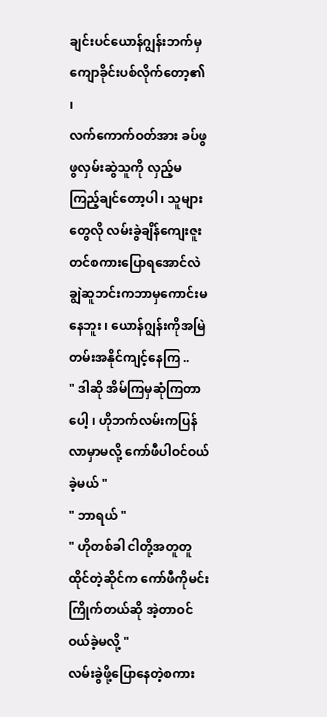ချင်းပင်ယောန်ဂျွန်းဘက်မှကျောခိုင်းပစ်လိုက်တော့၏ ၊
လက်ကောက်ဝတ်အား ခပ်ဖွဖွလှမ်းဆွဲသူကို လှည့်မကြည့်ချင်တော့ပါ ၊ သူများတွေလို လမ်းခွဲချိန်ကျေးဇူးတင်စကားပြောရအောင်လဲ ချွဲဆူဘင်းကဘာမှကောင်းမနေဘူး ၊ ယောန်ဂျွန်းကိုအမြဲတမ်းအနိုင်ကျင့်နေကြ ..
" ဒါဆို အိမ်ကြမှဆုံကြတာပေါ့ ၊ ဟိုဘက်လမ်းကပြန်လာမှာမလို့ ကော်ဖီပါဝင်ဝယ်ခဲ့မယ် "
" ဘာရယ် "
" ဟိုတစ်ခါ ငါတို့အတူတူထိုင်တဲ့ဆိုင်က ကော်ဖီကိုမင်းကြိုက်တယ်ဆို အဲ့တာဝင်ဝယ်ခဲ့မလို့ "
လမ်းခွဲဖို့ပြောနေတဲ့စကား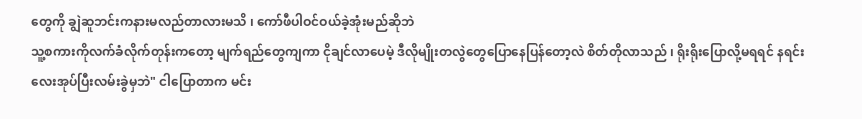တွေကို ချွဲဆူဘင်းကနားမလည်တာလားမသိ ၊ ကော်ဖီပါဝင်ဝယ်ခဲ့အုံးမည်ဆိုဘဲ
သူ့စကားကိုလက်ခံလိုက်တုန်းကတော့ မျက်ရည်တွေကျကာ ငိုချင်လာပေမဲ့ ဒီလိုမျိုးတလွဲတွေပြောနေပြန်တော့လဲ စိတ်တိုလာသည် ၊ ရိုးရိုးပြောလို့မရရင် နရင်းလေးအုပ်ပြီးလမ်းခွဲမှဘဲ" ငါပြောတာက မင်း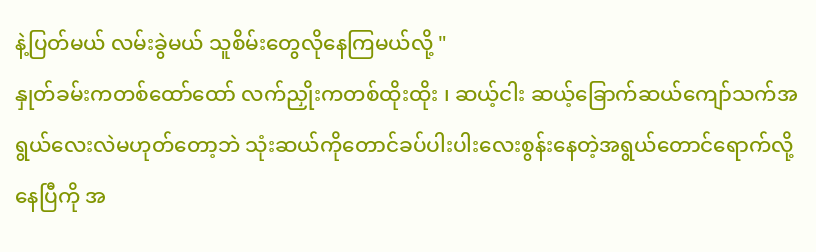နဲ့ပြတ်မယ် လမ်းခွဲမယ် သူစိမ်းတွေလိုနေကြမယ်လို့ "
နှုတ်ခမ်းကတစ်ထော်ထော် လက်ညှိုးကတစ်ထိုးထိုး ၊ ဆယ့်ငါး ဆယ့်ခြောက်ဆယ်ကျော်သက်အရွယ်လေးလဲမဟုတ်တော့ဘဲ သုံးဆယ်ကိုတောင်ခပ်ပါးပါးလေးစွန်းနေတဲ့အရွယ်တောင်ရောက်လို့နေပြီကို အ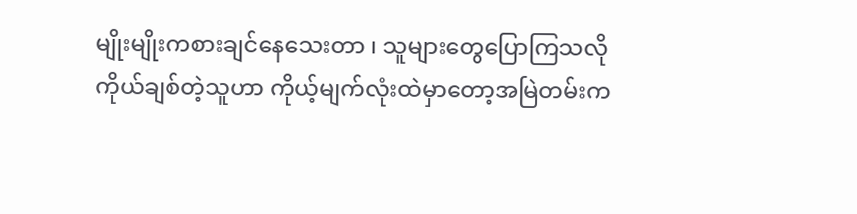မျိုးမျိုးကစားချင်နေသေးတာ ၊ သူများတွေပြောကြသလို ကိုယ်ချစ်တဲ့သူဟာ ကိုယ့်မျက်လုံးထဲမှာတော့အမြဲတမ်းက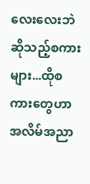လေးလေးဘဲဆိုသည့်စကားများ...ထိုစကားတွေဟာ အလိမ်အညာ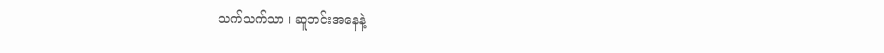သက်သက်သာ ၊ ဆူဘင်းအနေနဲ့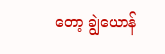တော့ ချွဲယောန်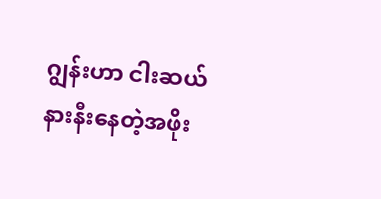ဂျွန်းဟာ ငါးဆယ်နားနီးနေတဲ့အဖိုး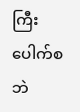ကြီးပေါက်စဘဲ